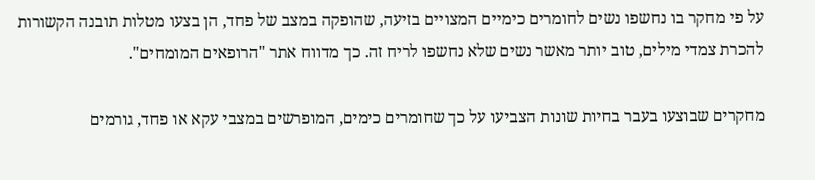על פי מחקר בו נחשפו נשים לחומרים כימיים המצויים בזיעה, שהופקה במצב של פחד, הן בצעו מטלות תובנה הקשורות להכרת צמדי מילים, טוב יותר מאשר נשים שלא נחשפו לריח זה. כך מדווח אתר "הרופאים המומחים".

מחקרים שבוצעו בעבר בחיות שונות הצביעו על כך שחומרים כימים, המופרשים במצבי עקא או פחד, גורמים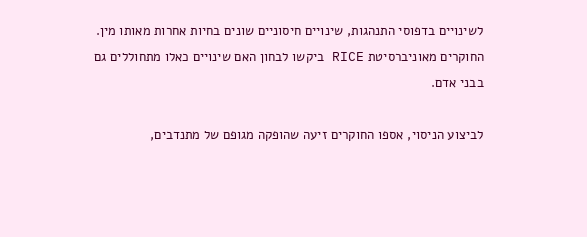לשינויים בדפוסי התנהגות, שינויים חיסוניים שונים בחיות אחרות מאותו מין. החוקרים מאוניברסיטת RICE ביקשו לבחון האם שינויים כאלו מתחוללים גם בבני אדם.

לביצוע הניסוי, אספו החוקרים זיעה שהופקה מגופם של מתנדבים,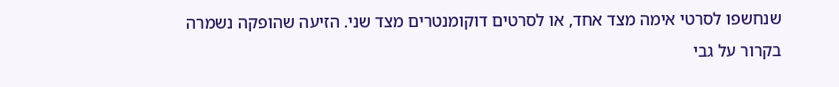שנחשפו לסרטי אימה מצד אחד, או לסרטים דוקומנטרים מצד שני. הזיעה שהופקה נשמרה בקרור על גבי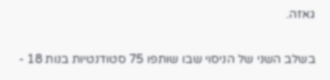גאזה.

בשלב השני של הניסוי שבו שותפו 75 סטודנטיות בנות 18 -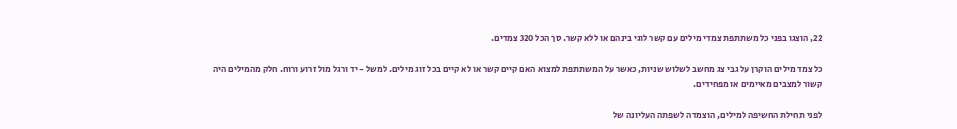22, הוצגו בפני כל משתתפת צמדי מילים עם קשר לוגי בינהם או ללא קשר. סך הכל 320 צמדים.

כל צמד מילים הוקרן על גבי צג מחשב לשלוש שניות, כאשר על המשתתפת למצוא האם קיים קשר או לא קיים בכל זוג מילים. למשל - יד ורגל מול זרוע ורוח. חלק מהמילים היה קשור למצבים מאיימים או מפחידים.

לפני תחילת החשיפה למילים, הוצמדה לשפתה העליונה של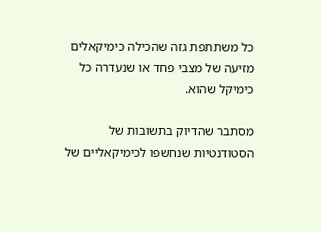כל משתתפת גזה שהכילה כימיקאלים מזיעה של מצבי פחד או שנעדרה כל כימיקל שהוא.

מסתבר שהדיוק בתשובות של הסטודנטיות שנחשפו לכימיקאליים של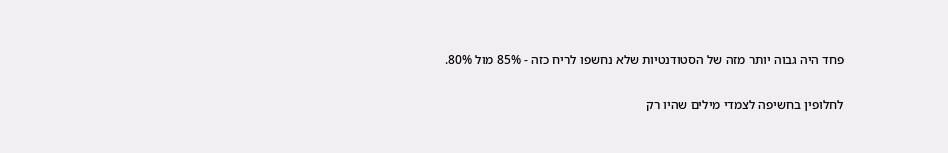פחד היה גבוה יותר מזה של הסטודנטיות שלא נחשפו לריח כזה - 85% מול 80%.

לחלופין בחשיפה לצמדי מילים שהיו רק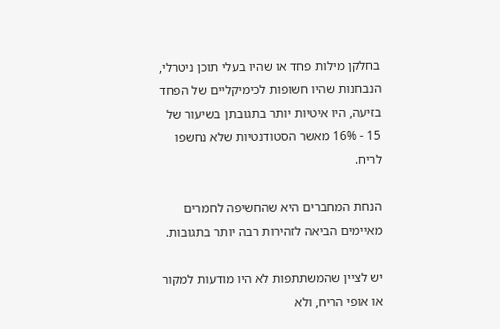בחלקן מילות פחד או שהיו בעלי תוכן ניטרלי, הנבחנות שהיו חשופות לכימיקליים של הפחד בזיעה, היו איטיות יותר בתגובתן בשיעור של 15 - 16% מאשר הסטודנטיות שלא נחשפו לריח.

הנחת המחברים היא שהחשיפה לחמרים מאיימים הביאה לזהירות רבה יותר בתגובות.

יש לציין שהמשתתפות לא היו מודעות למקור או אופי הריח, ולא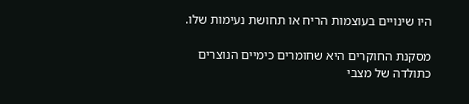היו שינויים בעוצמות הריח או תחושת נעימות שלו.

מסקנת החוקרים היא שחומרים כימיים הנוצרים כתולדה של מצבי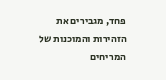פחד, מגבירים את הזהירות והמוכנות של המריחים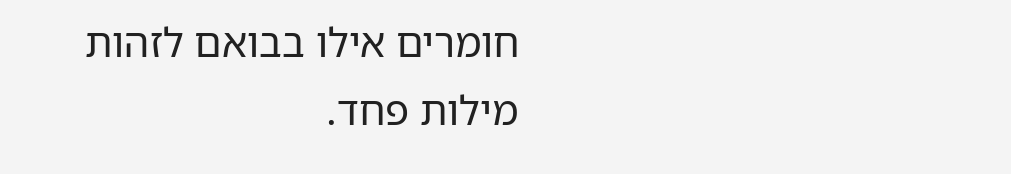חומרים אילו בבואם לזהות מילות פחד.